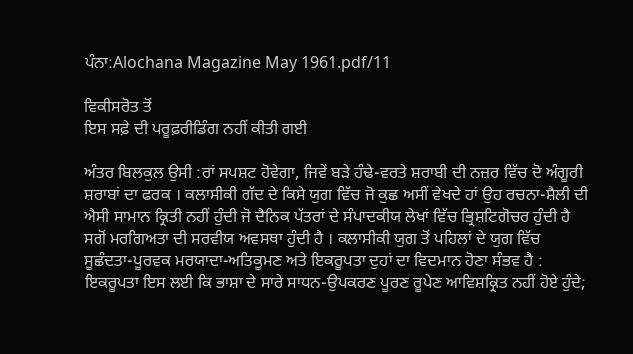ਪੰਨਾ:Alochana Magazine May 1961.pdf/11

ਵਿਕੀਸਰੋਤ ਤੋਂ
ਇਸ ਸਫ਼ੇ ਦੀ ਪਰੂਫ਼ਰੀਡਿੰਗ ਨਹੀਂ ਕੀਤੀ ਗਈ

ਅੰਤਰ ਬਿਲਕੁਲ ਉਸੀ :ਰਾਂ ਸਪਸ਼ਟ ਹੋਵੇਗਾ, ਜਿਵੇਂ ਬੜੇ ਹੰਢੇ-ਵਰਤੇ ਸ਼ਰਾਬੀ ਦੀ ਨਜ਼ਰ ਵਿੱਚ ਦੋ ਅੰਗੂਰੀ ਸ਼ਰਾਬਾਂ ਦਾ ਫਰਕ । ਕਲਾਸੀਕੀ ਗੱਦ ਦੇ ਕਿਸੇ ਯੁਗ ਵਿੱਚ ਜੋ ਕੁਛ ਅਸੀਂ ਵੇਖਦੇ ਹਾਂ ਉਹ ਰਚਨਾ-ਸ਼ੈਲੀ ਦੀ ਐਸੀ ਸਾਮਾਨ ਕ੍ਰਿਤੀ ਨਹੀਂ ਹੁੰਦੀ ਜੋ ਦੈਨਿਕ ਪੱਤਰਾਂ ਦੇ ਸੰਪਾਦਕੀਯ ਲੇਖਾਂ ਵਿੱਚ ਭ੍ਰਿਸ਼ਟਿਗੋਚਰ ਹੁੰਦੀ ਹੈ ਸਗੋਂ ਮਰਗਿਅਤਾ ਦੀ ਸਰਵੀਯ ਅਵਸਥਾ ਹੁੰਦੀ ਹੈ । ਕਲਾਸੀਕੀ ਯੁਗ ਤੋਂ ਪਹਿਲਾਂ ਦੇ ਯੁਗ ਵਿੱਚ ਸੂਛੰਦਤਾ-ਪੂਰਵਕ ਮਰਯਾਦਾ-ਅਤਿਕੂਮਣ ਅਤੇ ਇਕਰੂਪਤਾ ਦੁਹਾਂ ਦਾ ਵਿਦਮਾਨ ਹੋਣਾ ਸੰਭਵ ਹੈ : ਇਕਰੂਪਤਾ ਇਸ ਲਈ ਕਿ ਭਾਸ਼ਾ ਦੇ ਸਾਰੇ ਸਾਧਨ-ਉਪਕਰਣ ਪੂਰਣ ਰੂਪੇਣ ਆਵਿਸ਼ਕ੍ਰਿਤ ਨਹੀਂ ਹੋਏ ਹੁੰਦੇ;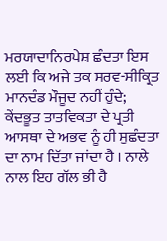ਮਰਯਾਦਾਨਿਰਪੇਸ਼ ਛੰਦਤਾ ਇਸ ਲਈ ਕਿ ਅਜੇ ਤਕ ਸਰਵ-ਸੀਕ੍ਰਿਤ ਮਾਨਦੰਡ ਮੌਜੂਦ ਨਹੀਂ ਹੁੰਦੇ; ਕੇਂਦਭੂਤ ਤਾਤਵਿਕਤਾ ਦੇ ਪ੍ਰਤੀ ਆਸਥਾ ਦੇ ਅਭਵ ਨੂੰ ਹੀ ਸੁਛੰਦਤਾ ਦਾ ਨਾਮ ਦਿੱਤਾ ਜਾਂਦਾ ਹੈ । ਨਾਲੇ ਨਾਲ ਇਹ ਗੱਲ ਭੀ ਹੈ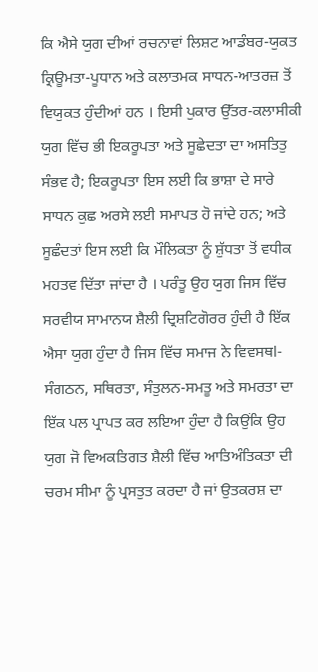ਕਿ ਐਸੇ ਯੁਗ ਦੀਆਂ ਰਚਨਾਵਾਂ ਲਿਸ਼ਟ ਆਡੰਬਰ-ਯੁਕਤ ਕ੍ਰਿਊਮਤਾ-ਪੂਧਾਨ ਅਤੇ ਕਲਾਤਮਕ ਸਾਧਨ-ਆਤਰਜ਼ ਤੋਂ ਵਿਯੁਕਤ ਹੁੰਦੀਆਂ ਹਨ । ਇਸੀ ਪੁਕਾਰ ਉੱਤਰ-ਕਲਾਸੀਕੀ ਯੁਗ ਵਿੱਚ ਭੀ ਇਕਰੂਪਤਾ ਅਤੇ ਸੂਛੇਦਤਾ ਦਾ ਅਸਤਿਤੁ ਸੰਭਵ ਹੈ; ਇਕਰੂਪਤਾ ਇਸ ਲਈ ਕਿ ਭਾਸ਼ਾ ਦੇ ਸਾਰੇ ਸਾਧਨ ਕੁਛ ਅਰਸੇ ਲਈ ਸਮਾਪਤ ਹੋ ਜਾਂਦੇ ਹਨ; ਅਤੇ ਸੂਛੰਦਤਾਂ ਇਸ ਲਈ ਕਿ ਮੌਲਿਕਤਾ ਨੂੰ ਸ਼ੁੱਧਤਾ ਤੋਂ ਵਧੀਕ ਮਹਤਵ ਦਿੱਤਾ ਜਾਂਦਾ ਹੈ । ਪਰੰਤੂ ਉਹ ਯੁਗ ਜਿਸ ਵਿੱਚ ਸਰਵੀਯ ਸਾਮਾਨਯ ਸ਼ੈਲੀ ਦ੍ਰਿਸ਼ਟਿਗੋਰਰ ਹੁੰਦੀ ਹੈ ਇੱਕ ਐਸਾ ਯੁਗ ਹੁੰਦਾ ਹੈ ਜਿਸ ਵਿੱਚ ਸਮਾਜ ਨੇ ਵਿਵਸਥl-ਸੰਗਠਨ, ਸਥਿਰਤਾ, ਸੰਤੁਲਨ-ਸਮਤੂ ਅਤੇ ਸਮਰਤਾ ਦਾ ਇੱਕ ਪਲ ਪ੍ਰਾਪਤ ਕਰ ਲਇਆ ਹੁੰਦਾ ਹੈ ਕਿਉਂਕਿ ਉਹ ਯੁਗ ਜੋ ਵਿਅਕਤਿਗਤ ਸ਼ੈਲੀ ਵਿੱਚ ਆਤਿਅੰਤਿਕਤਾ ਦੀ ਚਰਮ ਸੀਮਾ ਨੂੰ ਪ੍ਰਸਤੁਤ ਕਰਦਾ ਹੈ ਜਾਂ ਉਤਕਰਸ਼ ਦਾ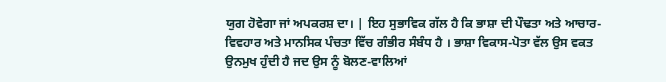ਯੁਗ ਹੋਵੇਗਾ ਜਾਂ ਅਪਕਰਸ਼ ਦਾ। | ਇਹ ਸੁਭਾਵਿਕ ਗੱਲ ਹੈ ਕਿ ਭਾਸ਼ਾ ਦੀ ਪੌਢਤਾ ਅਤੇ ਆਚਾਰ-ਵਿਵਹਾਰ ਅਤੇ ਮਾਨਸਿਕ ਪੰਚਤਾ ਵਿੱਚ ਗੰਭੀਰ ਸੰਬੰਧ ਹੈ । ਭਾਸ਼ਾ ਵਿਕਾਸ-ਪੋਤਾ ਵੱਲ ਉਸ ਵਕਤ ਉਨਮੁਖ ਹੁੰਦੀ ਹੈ ਜਦ ਉਸ ਨੂੰ ਬੋਲਣ-ਵਾਲਿਆਂ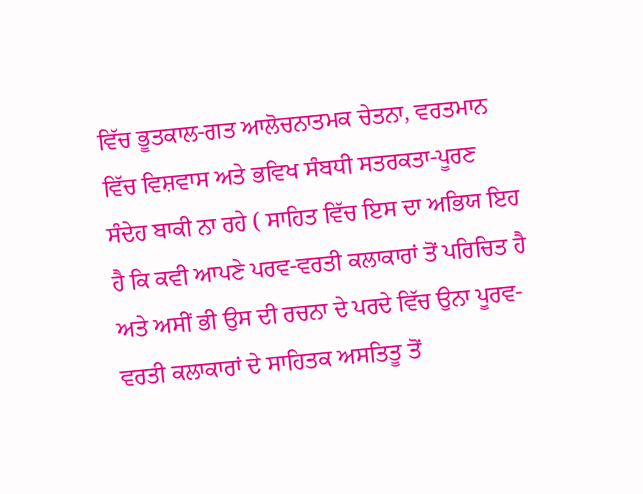ਵਿੱਚ ਭੂਤਕਾਲ-ਗਤ ਆਲੋਚਨਾਤਮਕ ਚੇਤਨਾ, ਵਰਤਮਾਨ ਵਿੱਚ ਵਿਸ਼ਵਾਸ ਅਤੇ ਭਵਿਖ ਸੰਬਧੀ ਸਤਰਕਤਾ-ਪੂਰਣ ਸੰਦੇਹ ਬਾਕੀ ਨਾ ਰਹੇ ( ਸਾਹਿਤ ਵਿੱਚ ਇਸ ਦਾ ਅਭਿਯ ਇਹ ਹੈ ਕਿ ਕਵੀ ਆਪਣੇ ਪਰਵ-ਵਰਤੀ ਕਲਾਕਾਰਾਂ ਤੋਂ ਪਰਿਚਿਤ ਹੈ ਅਤੇ ਅਸੀਂ ਭੀ ਉਸ ਦੀ ਰਚਨਾ ਦੇ ਪਰਦੇ ਵਿੱਚ ਉਨਾ ਪੂਰਵ-ਵਰਤੀ ਕਲਾਕਾਰਾਂ ਦੇ ਸਾਹਿਤਕ ਅਸਤਿਤੂ ਤੋਂ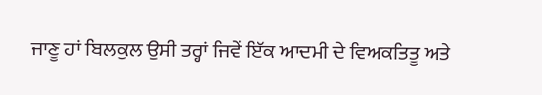ਜਾਣੂ ਹਾਂ ਬਿਲਕੁਲ ਉਸੀ ਤਰ੍ਹਾਂ ਜਿਵੇਂ ਇੱਕ ਆਦਮੀ ਦੇ ਵਿਅਕਤਿਤੂ ਅਤੇ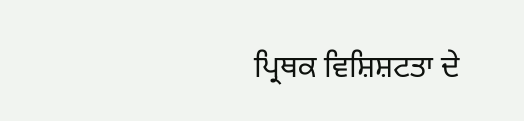ਪ੍ਰਿਥਕ ਵਿਸ਼ਿਸ਼ਟਤਾ ਦੇ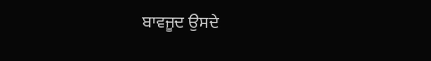ਬਾਵਜੂਦ ਉਸਦੇ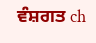ਵੰਸ਼ਗਤ ch